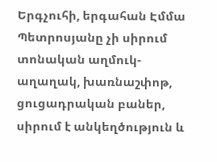Երգչուհի, երգահան Էմմա Պետրոսյանը չի սիրում տոնական աղմուկ-աղաղակ, խառնաշփոթ, ցուցադրական բաներ, սիրում է անկեղծություն և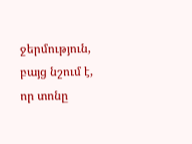ջերմություն, բայց նշում է, որ տոնը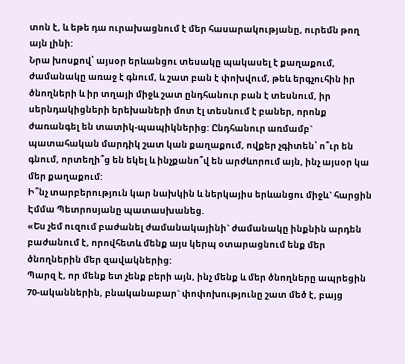տոն է, և եթե դա ուրախացնում է մեր հասարակությանը, ուրեմն թող այն լինի:
Նրա խոսքով՝ այսօր երևանցու տեսակը պակասել է քաղաքում, ժամանակը առաջ է գնում, և շատ բան է փոխվում, թեև երգչուհին իր ծնողների և իր տղայի միջև շատ ընդհանուր բան է տեսնում, իր սերնդակիցների երեխաների մոտ էլ տեսնում է բաներ, որոնք ժառանգել են տատիկ-պապիկներից: Ընդհանուր առմամբ` պատահական մարդիկ շատ կան քաղաքում, ովքեր չգիտեն՝ ո՞ւր են գնում, որտեղի՞ց են եկել և ինչքանո՞վ են արժևորում այն, ինչ այսօր կա մեր քաղաքում:
Ի՞նչ տարբերություն կար նախկին և ներկայիս երևանցու միջև` հարցին Էմմա Պետրոսյանը պատասխանեց.
«Ես չեմ ուզում բաժանել ժամանակայինի` ժամանակը ինքնին արդեն բաժանում է, որովհետև մենք այս կերպ օտարացնում ենք մեր ծնողներին մեր զավակներից:
Պարզ է, որ մենք ետ չենք բերի այն, ինչ մենք և մեր ծնողները ապրեցին 70-ականներին, բնականաբար` փոփոխությունը շատ մեծ է, բայց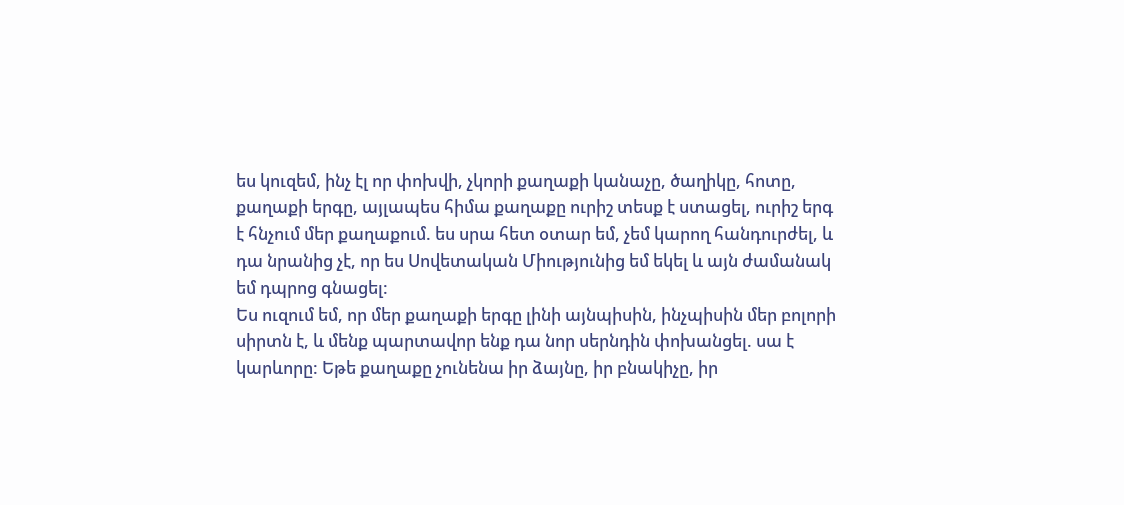ես կուզեմ, ինչ էլ որ փոխվի, չկորի քաղաքի կանաչը, ծաղիկը, հոտը, քաղաքի երգը, այլապես հիմա քաղաքը ուրիշ տեսք է ստացել, ուրիշ երգ է հնչում մեր քաղաքում. ես սրա հետ օտար եմ, չեմ կարող հանդուրժել, և դա նրանից չէ, որ ես Սովետական Միությունից եմ եկել և այն ժամանակ եմ դպրոց գնացել:
Ես ուզում եմ, որ մեր քաղաքի երգը լինի այնպիսին, ինչպիսին մեր բոլորի սիրտն է, և մենք պարտավոր ենք դա նոր սերնդին փոխանցել. սա է կարևորը: Եթե քաղաքը չունենա իր ձայնը, իր բնակիչը, իր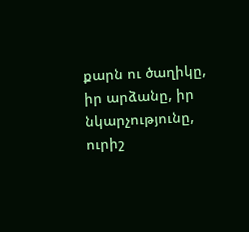քարն ու ծաղիկը, իր արձանը, իր նկարչությունը, ուրիշ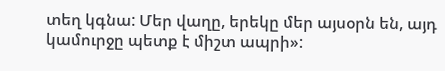տեղ կգնա: Մեր վաղը, երեկը մեր այսօրն են, այդ կամուրջը պետք է միշտ ապրի»: